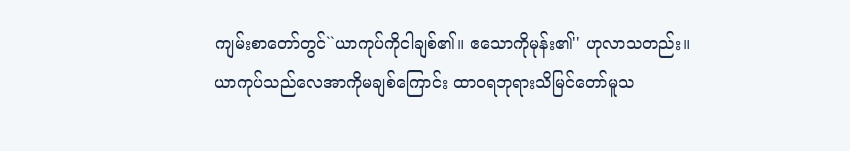ကျမ်းစာတော်တွင်``ယာကုပ်ကိုငါချစ်၏။ ဧသောကိုမုန်း၏'' ဟုလာသတည်း။
ယာကုပ်သည်လေအာကိုမချစ်ကြောင်း ထာဝရဘုရားသိမြင်တော်မူသ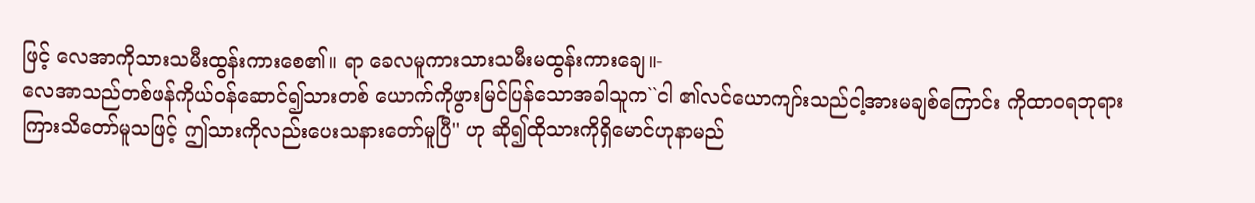ဖြင့် လေအာကိုသားသမီးထွန်းကားစေ၏။ ရာ ခေလမူကားသားသမီးမထွန်းကားချေ။-
လေအာသည်တစ်ဖန်ကိုယ်ဝန်ဆောင်၍သားတစ် ယောက်ကိုဖွားမြင်ပြန်သောအခါသူက``ငါ ၏လင်ယောကျာ်းသည်ငါ့အားမချစ်ကြောင်း ကိုထာဝရဘုရားကြားသိတော်မူသဖြင့် ဤသားကိုလည်းပေးသနားတော်မူပြီ'' ဟု ဆို၍ထိုသားကိုရှိမောင်ဟုနာမည်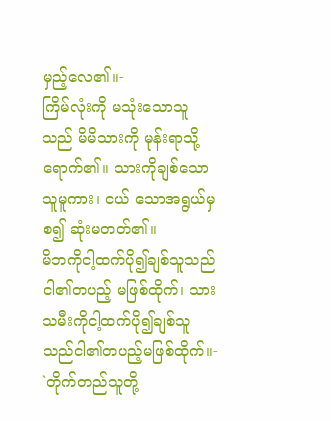မှည့်လေ၏။-
ကြိမ်လုံးကို မသုံးသောသူသည် မိမိသားကို မုန်းရာသို့ ရောက်၏။ သားကိုချစ်သောသူမူကား၊ ငယ် သောအရွယ်မှစ၍ ဆုံးမတတ်၏။
မိဘကိုငါ့ထက်ပို၍ချစ်သူသည်ငါ၏တပည့် မဖြစ်ထိုက်၊ သားသမီးကိုငါ့ထက်ပို၍ချစ်သူ သည်ငါ၏တပည့်မဖြစ်ထိုက်။-
`တိုက်တည်သူတို့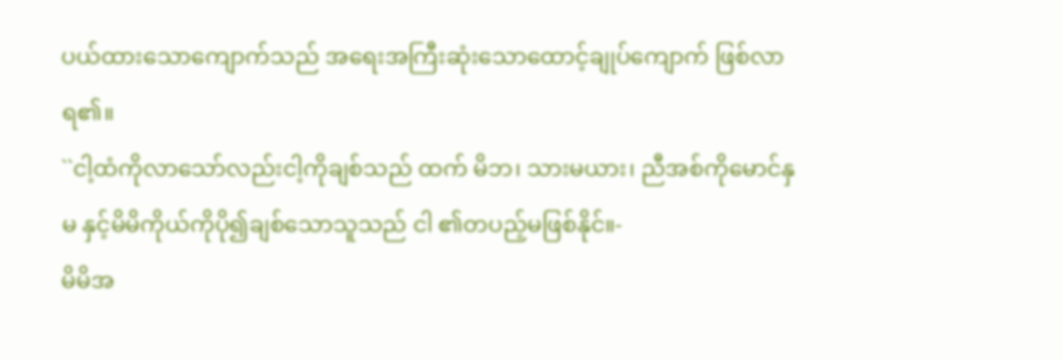ပယ်ထားသောကျောက်သည် အရေးအကြီးဆုံးသောထောင့်ချုပ်ကျောက် ဖြစ်လာရ၏။
``ငါ့ထံကိုလာသော်လည်းငါ့ကိုချစ်သည် ထက် မိဘ၊ သားမယား၊ ညီအစ်ကိုမောင်နှမ နှင့်မိမိကိုယ်ကိုပို၍ချစ်သောသူသည် ငါ ၏တပည့်မဖြစ်နိုင်။-
မိမိအ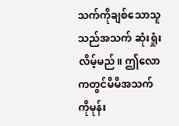သက်ကိုချစ်သောသူသည်အသက် ဆုံးရှုံးလိမ့်မည်။ ဤလောကတွင်မိမိအသက် ကိုမုန်း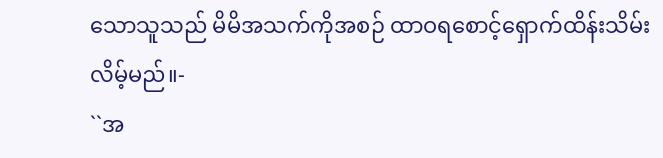သောသူသည် မိမိအသက်ကိုအစဉ် ထာဝရစောင့်ရှောက်ထိန်းသိမ်းလိမ့်မည်။-
``အ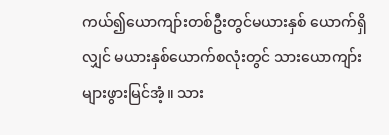ကယ်၍ယောကျာ်းတစ်ဦးတွင်မယားနှစ် ယောက်ရှိလျှင် မယားနှစ်ယောက်စလုံးတွင် သားယောကျာ်းများဖွားမြင်အံ့။ သား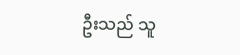ဦးသည် သူ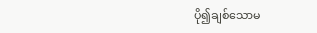ပို၍ချစ်သောမ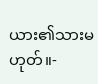ယား၏သားမဟုတ်။-